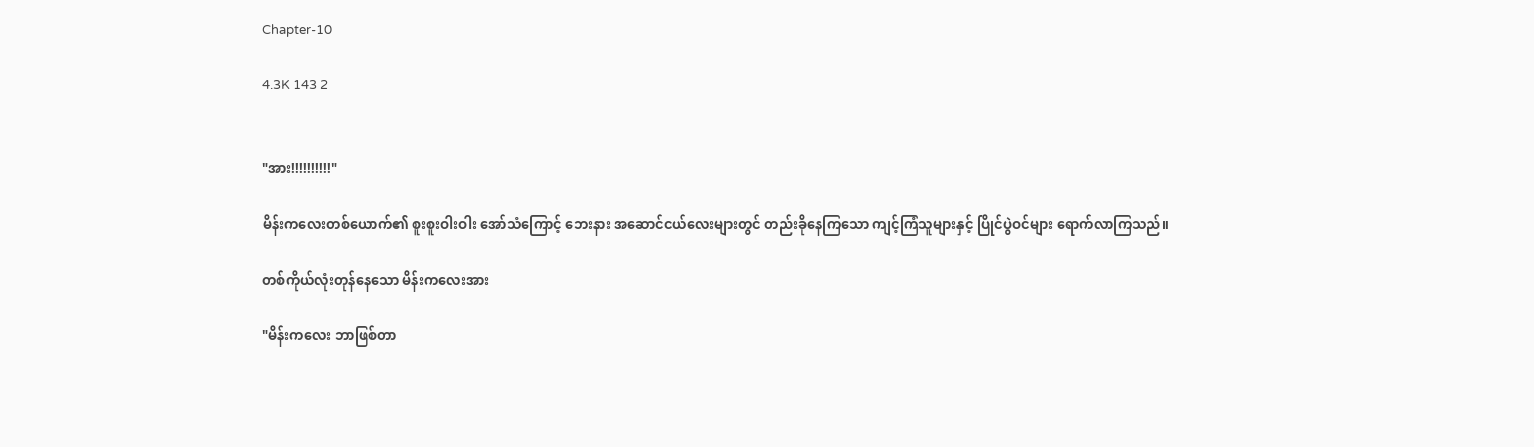Chapter-10

4.3K 143 2


"အား!!!!!!!!!!"

မိန်းကလေးတစ်ယောက်၏ စူးစူးဝါးဝါး အော်သံကြောင့် ဘေးနား အဆောင်ငယ်လေးများတွင် တည်းခိုနေကြသော ကျင့်ကြံသူများနှင့် ပြိုင်ပွဲဝင်များ ရောက်လာကြသည်။

တစ်ကိုယ်လုံးတုန်နေသော မိန်းကလေးအား

"မိန်းကလေး ဘာဖြစ်တာ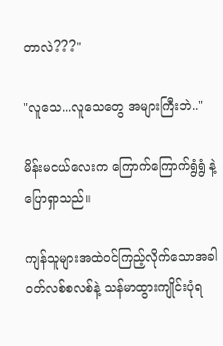တာလဲ???"

"လူသေ...လူသေတွေ အများကြီးဘဲ.."

မိန်းမငယ်လေးက ကြောက်ကြောက်ရွံရွံ နဲ့ပြောရှာသည်။

ကျန်သူများအထဲဝင်ကြည့်လိုက်သောအခါ ဝတ်လစ်စလစ်နဲ့ သန်မာထွားကျိုင်းပုံရ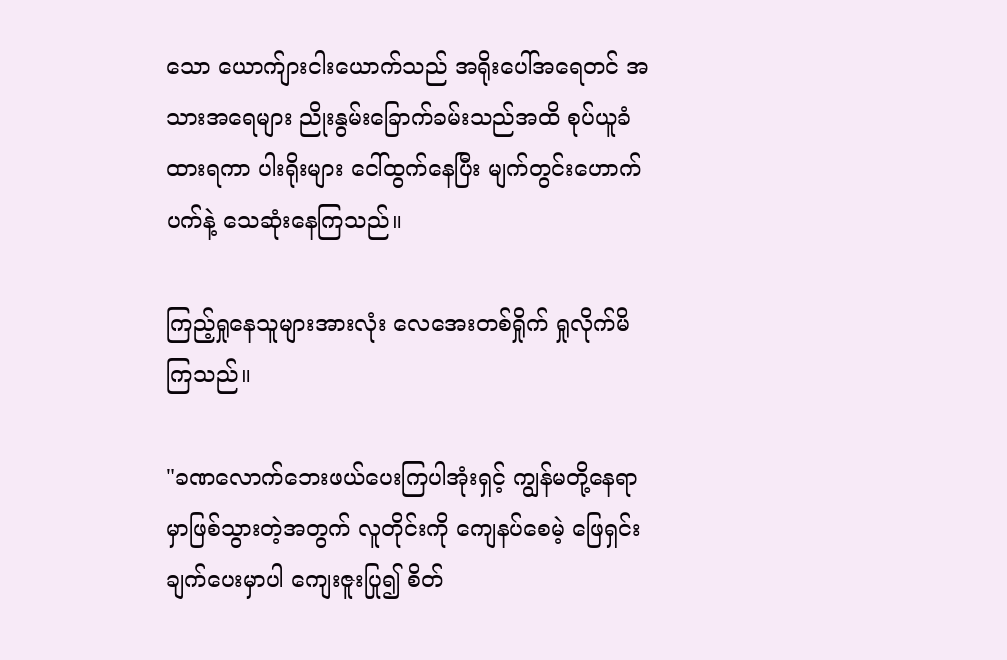သော ယောက်ျားငါးယောက်သည် အရိုးပေါ်အရေတင် အသားအရေများ ညိုးနွမ်းခြောက်ခမ်းသည်အထိ စုပ်ယူခံထားရကာ ပါးရိုးများ ငေါ်ထွက်နေပြီး မျက်တွင်းဟောက်ပက်နဲ့ သေဆုံးနေကြသည်။

ကြည့်ရှုနေသူများအားလုံး လေအေးတစ်ရှိုက် ရှုလိုက်မိကြသည်။

"ခဏလောက်ဘေးဖယ်ပေးကြပါအုံးရှင့် ကျွန်မတို့နေရာမှာဖြစ်သွားတဲ့အတွက် လူတိုင်းကို ကျေနပ်စေမဲ့ ဖြေရှင်းချက်ပေးမှာပါ ကျေးဇူးပြု၍ စိတ်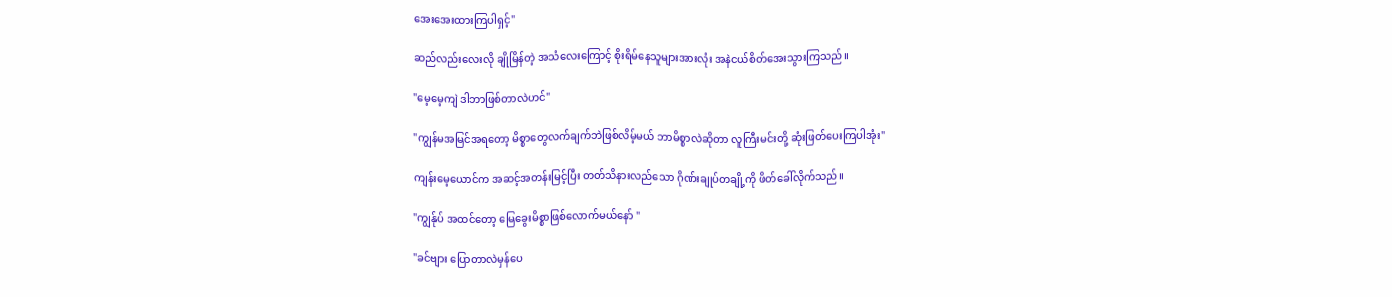အေးအေးထားကြပါရှင့်"

ဆည်‌လည်းလေးလို ချိုမြိန်တဲ့ အသံလေးကြောင့် စိုးရိမ်နေသူများအားလုံး အနဲငယ်စိတ်အေးသွားကြသည်။

"မေ့မေ့ကျဲ ဒါဘာဖြစ်တာလဲဟင်"

"ကျွန်မအမြင်အရတော့ မိစ္စာတွေလက်ချက်ဘဲဖြစ်လိမ့်မယ် ဘာမိစ္စာလဲဆိုတာ လူကြီးမင်းတို့ ဆုံးဖြတ်ပေးကြပါအုံး"

ကျန်းမေ့ယောင်က အဆင့်အတန်းမြင့်ပြီး တတ်သိနားလည်သော ဂိုဏ်းချုပ်တချို့ကို ဖိတ်ခေါ်လိုက်သည်။

"ကျွန်ုပ် အထင်တော့ မြေခွေးမိစ္စာဖြစ်လောက်မယ်နော် "

"ခင်ဗျား ပြောတာလဲမှန်ပေ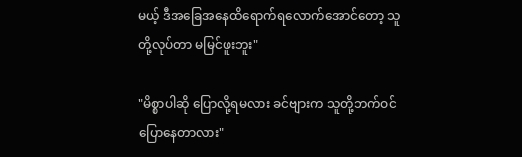မယ့် ဒီအခြေအနေထိရောက်ရလောက်အောင်တော့ သူတို့လုပ်တာ မမြင်ဖူးဘူး"

"မိစ္စာပါဆို ပြောလို့ရမလား ခင်ဗျားက သူတို့ဘက်ဝင်ပြောနေတာလား"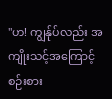"ဟ! ကျွန်ုပ်လည်း အကျိုးသင့်အကြောင့် စဉ်းစား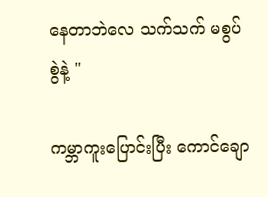နေတာဘဲလေ သက်သက် မစွပ်စွဲနဲ့ "

ကမ္ဘာကူးပြောင်းပြီး ကောင်ချော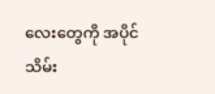လေးတွေကို အပိုင်သိမ်း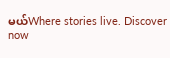မယ်Where stories live. Discover now